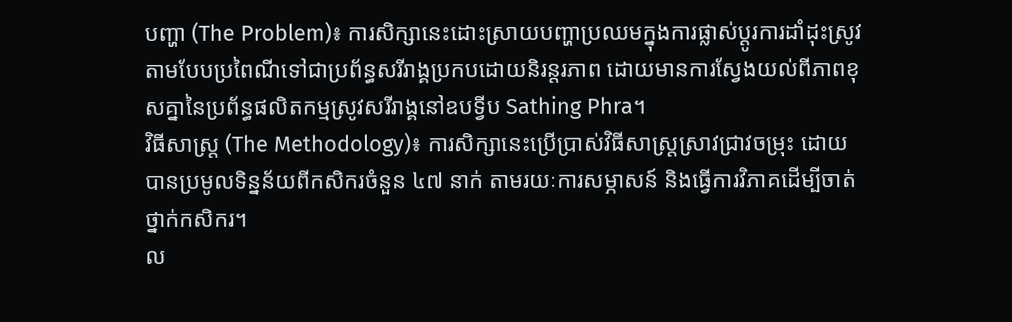បញ្ហា (The Problem)៖ ការសិក្សានេះដោះស្រាយបញ្ហាប្រឈមក្នុងការផ្លាស់ប្តូរការដាំដុះស្រូវតាមបែបប្រពៃណីទៅជាប្រព័ន្ធសរីរាង្គប្រកបដោយនិរន្តរភាព ដោយមានការស្វែងយល់ពីភាពខុសគ្នានៃប្រព័ន្ធផលិតកម្មស្រូវសរីរាង្គនៅឧបទ្វីប Sathing Phra។
វិធីសាស្ត្រ (The Methodology)៖ ការសិក្សានេះប្រើប្រាស់វិធីសាស្ត្រស្រាវជ្រាវចម្រុះ ដោយបានប្រមូលទិន្នន័យពីកសិករចំនួន ៤៧ នាក់ តាមរយៈការសម្ភាសន៍ និងធ្វើការវិភាគដើម្បីចាត់ថ្នាក់កសិករ។
ល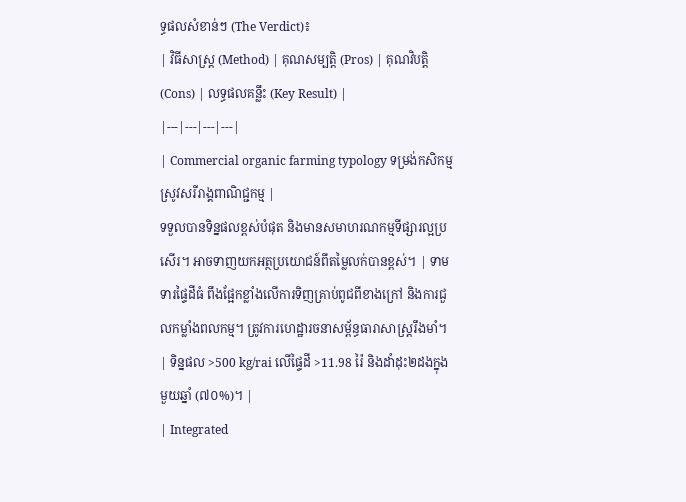ទ្ធផលសំខាន់ៗ (The Verdict)៖
| វិធីសាស្ត្រ (Method) | គុណសម្បត្តិ (Pros) | គុណវិបត្តិ (Cons) | លទ្ធផលគន្លឹះ (Key Result) |
|---|---|---|---|
| Commercial organic farming typology ទម្រង់កសិកម្មស្រូវសរីរាង្គពាណិជ្ជកម្ម |
ទទួលបានទិន្នផលខ្ពស់បំផុត និងមានសមាហរណកម្មទីផ្សារល្អប្រសើរ។ អាចទាញយកអត្ថប្រយោជន៍ពីតម្លៃលក់បានខ្ពស់។ | ទាមទារផ្ទៃដីធំ ពឹងផ្អែកខ្លាំងលើការទិញគ្រាប់ពូជពីខាងក្រៅ និងការជួលកម្លាំងពលកម្ម។ ត្រូវការហេដ្ឋារចនាសម្ព័ន្ធធារាសាស្ត្ររឹងមាំ។ | ទិន្នផល >500 kg/rai លើផ្ទៃដី >11.98 រ៉ៃ និងដាំដុះ២ដងក្នុងមួយឆ្នាំ (៧០%)។ |
| Integrated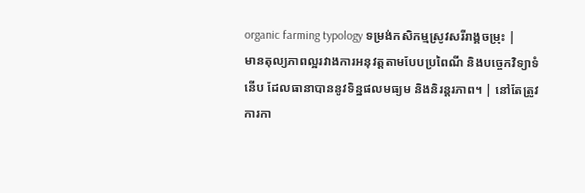organic farming typology ទម្រង់កសិកម្មស្រូវសរីរាង្គចម្រុះ |
មានតុល្យភាពល្អរវាងការអនុវត្តតាមបែបប្រពៃណី និងបច្ចេកវិទ្យាទំនើប ដែលធានាបាននូវទិន្នផលមធ្យម និងនិរន្តរភាព។ | នៅតែត្រូវការកា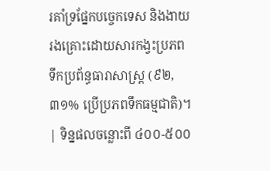រគាំទ្រផ្នែកបច្ចេកទេស និងងាយរងគ្រោះដោយសារកង្វះប្រភពទឹកប្រព័ន្ធធារាសាស្ត្រ (៩២,៣១% ប្រើប្រភពទឹកធម្មជាតិ)។ | ទិន្នផលចន្លោះពី ៤០០-៥០០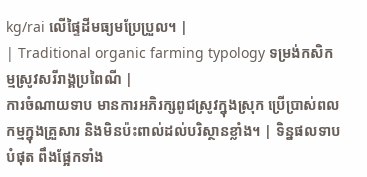kg/rai លើផ្ទៃដីមធ្យមប្រែប្រួល។ |
| Traditional organic farming typology ទម្រង់កសិកម្មស្រូវសរីរាង្គប្រពៃណី |
ការចំណាយទាប មានការអភិរក្សពូជស្រូវក្នុងស្រុក ប្រើប្រាស់ពលកម្មក្នុងគ្រួសារ និងមិនប៉ះពាល់ដល់បរិស្ថានខ្លាំង។ | ទិន្នផលទាបបំផុត ពឹងផ្អែកទាំង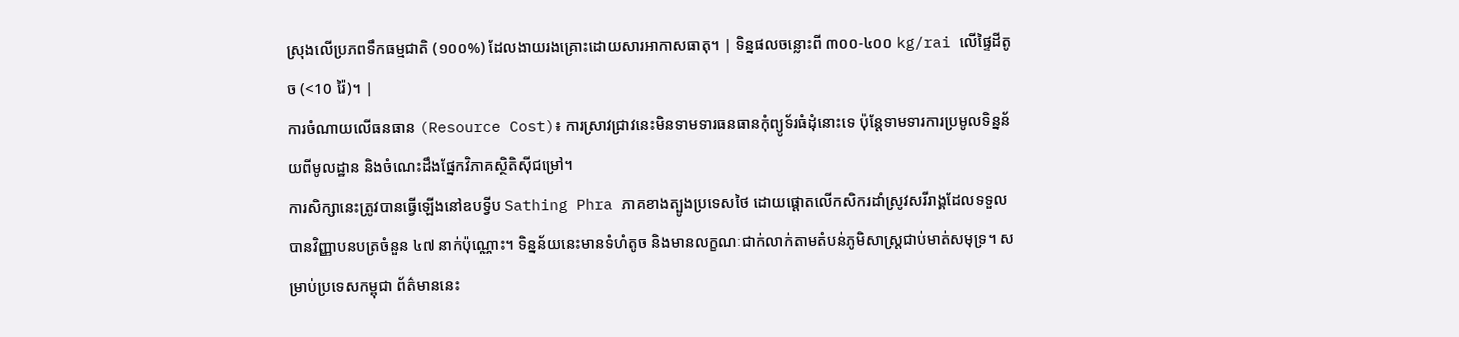ស្រុងលើប្រភពទឹកធម្មជាតិ (១០០%) ដែលងាយរងគ្រោះដោយសារអាកាសធាតុ។ | ទិន្នផលចន្លោះពី ៣០០-៤០០ kg/rai លើផ្ទៃដីតូច (<10 រ៉ៃ)។ |
ការចំណាយលើធនធាន (Resource Cost)៖ ការស្រាវជ្រាវនេះមិនទាមទារធនធានកុំព្យូទ័រធំដុំនោះទេ ប៉ុន្តែទាមទារការប្រមូលទិន្នន័យពីមូលដ្ឋាន និងចំណេះដឹងផ្នែកវិភាគស្ថិតិស៊ីជម្រៅ។
ការសិក្សានេះត្រូវបានធ្វើឡើងនៅឧបទ្វីប Sathing Phra ភាគខាងត្បូងប្រទេសថៃ ដោយផ្តោតលើកសិករដាំស្រូវសរីរាង្គដែលទទួលបានវិញ្ញាបនបត្រចំនួន ៤៧ នាក់ប៉ុណ្ណោះ។ ទិន្នន័យនេះមានទំហំតូច និងមានលក្ខណៈជាក់លាក់តាមតំបន់ភូមិសាស្ត្រជាប់មាត់សមុទ្រ។ សម្រាប់ប្រទេសកម្ពុជា ព័ត៌មាននេះ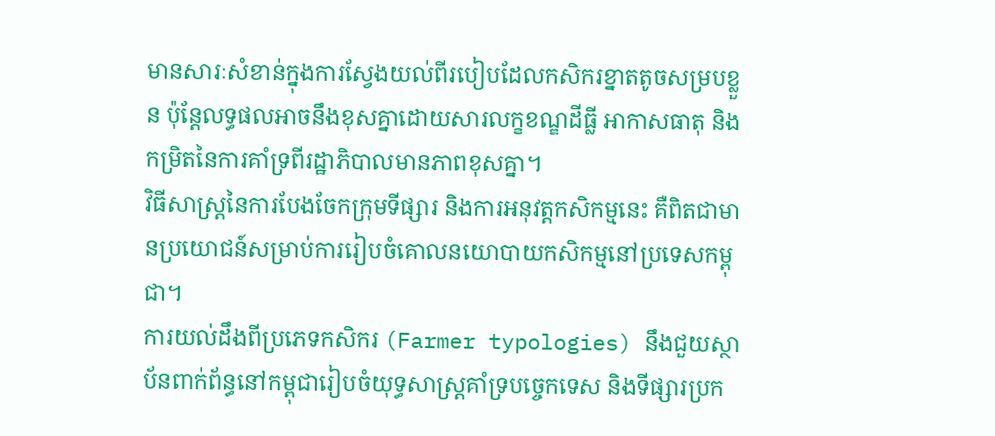មានសារៈសំខាន់ក្នុងការស្វែងយល់ពីរបៀបដែលកសិករខ្នាតតូចសម្របខ្លួន ប៉ុន្តែលទ្ធផលអាចនឹងខុសគ្នាដោយសារលក្ខខណ្ឌដីធ្លី អាកាសធាតុ និងកម្រិតនៃការគាំទ្រពីរដ្ឋាភិបាលមានភាពខុសគ្នា។
វិធីសាស្ត្រនៃការបែងចែកក្រុមទីផ្សារ និងការអនុវត្តកសិកម្មនេះ គឺពិតជាមានប្រយោជន៍សម្រាប់ការរៀបចំគោលនយោបាយកសិកម្មនៅប្រទេសកម្ពុជា។
ការយល់ដឹងពីប្រភេទកសិករ (Farmer typologies) នឹងជួយស្ថាប័នពាក់ព័ន្ធនៅកម្ពុជារៀបចំយុទ្ធសាស្ត្រគាំទ្របច្ចេកទេស និងទីផ្សារប្រក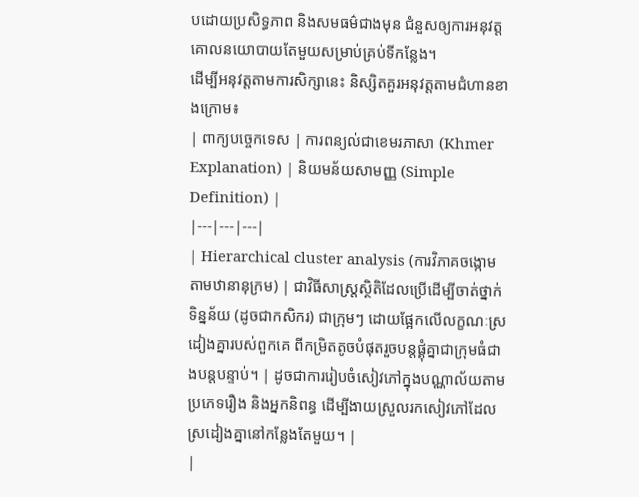បដោយប្រសិទ្ធភាព និងសមធម៌ជាងមុន ជំនួសឲ្យការអនុវត្តគោលនយោបាយតែមួយសម្រាប់គ្រប់ទីកន្លែង។
ដើម្បីអនុវត្តតាមការសិក្សានេះ និស្សិតគួរអនុវត្តតាមជំហានខាងក្រោម៖
| ពាក្យបច្ចេកទេស | ការពន្យល់ជាខេមរភាសា (Khmer Explanation) | និយមន័យសាមញ្ញ (Simple Definition) |
|---|---|---|
| Hierarchical cluster analysis (ការវិភាគចង្កោមតាមឋានានុក្រម) | ជាវិធីសាស្ត្រស្ថិតិដែលប្រើដើម្បីចាត់ថ្នាក់ទិន្នន័យ (ដូចជាកសិករ) ជាក្រុមៗ ដោយផ្អែកលើលក្ខណៈស្រដៀងគ្នារបស់ពួកគេ ពីកម្រិតតូចបំផុតរួចបន្តផ្គុំគ្នាជាក្រុមធំជាងបន្តបន្ទាប់។ | ដូចជាការរៀបចំសៀវភៅក្នុងបណ្ណាល័យតាមប្រភេទរឿង និងអ្នកនិពន្ធ ដើម្បីងាយស្រួលរកសៀវភៅដែលស្រដៀងគ្នានៅកន្លែងតែមួយ។ |
|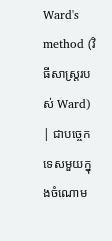Ward's method (វិធីសាស្ត្ររបស់ Ward) | ជាបច្ចេកទេសមួយក្នុងចំណោម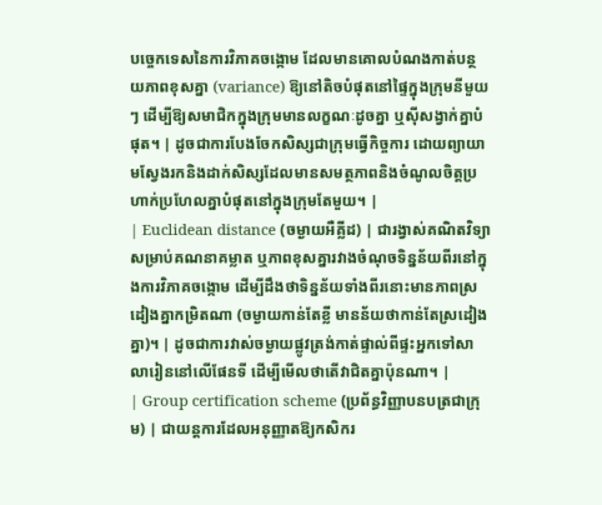បច្ចេកទេសនៃការវិភាគចង្កោម ដែលមានគោលបំណងកាត់បន្ថយភាពខុសគ្នា (variance) ឱ្យនៅតិចបំផុតនៅផ្ទៃក្នុងក្រុមនីមួយៗ ដើម្បីឱ្យសមាជិកក្នុងក្រុមមានលក្ខណៈដូចគ្នា ឬស៊ីសង្វាក់គ្នាបំផុត។ | ដូចជាការបែងចែកសិស្សជាក្រុមធ្វើកិច្ចការ ដោយព្យាយាមស្វែងរកនិងដាក់សិស្សដែលមានសមត្ថភាពនិងចំណូលចិត្តប្រហាក់ប្រហែលគ្នាបំផុតនៅក្នុងក្រុមតែមួយ។ |
| Euclidean distance (ចម្ងាយអឺគ្លីដ) | ជារង្វាស់គណិតវិទ្យាសម្រាប់គណនាគម្លាត ឬភាពខុសគ្នារវាងចំណុចទិន្នន័យពីរនៅក្នុងការវិភាគចង្កោម ដើម្បីដឹងថាទិន្នន័យទាំងពីរនោះមានភាពស្រដៀងគ្នាកម្រិតណា (ចម្ងាយកាន់តែខ្លី មានន័យថាកាន់តែស្រដៀងគ្នា)។ | ដូចជាការវាស់ចម្ងាយផ្លូវត្រង់កាត់ផ្ទាល់ពីផ្ទះអ្នកទៅសាលារៀននៅលើផែនទី ដើម្បីមើលថាតើវាជិតគ្នាប៉ុនណា។ |
| Group certification scheme (ប្រព័ន្ធវិញ្ញាបនបត្រជាក្រុម) | ជាយន្តការដែលអនុញ្ញាតឱ្យកសិករ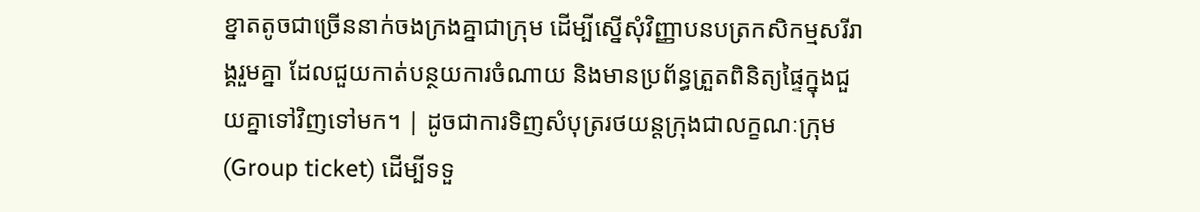ខ្នាតតូចជាច្រើននាក់ចងក្រងគ្នាជាក្រុម ដើម្បីស្នើសុំវិញ្ញាបនបត្រកសិកម្មសរីរាង្គរួមគ្នា ដែលជួយកាត់បន្ថយការចំណាយ និងមានប្រព័ន្ធត្រួតពិនិត្យផ្ទៃក្នុងជួយគ្នាទៅវិញទៅមក។ | ដូចជាការទិញសំបុត្ររថយន្តក្រុងជាលក្ខណៈក្រុម (Group ticket) ដើម្បីទទួ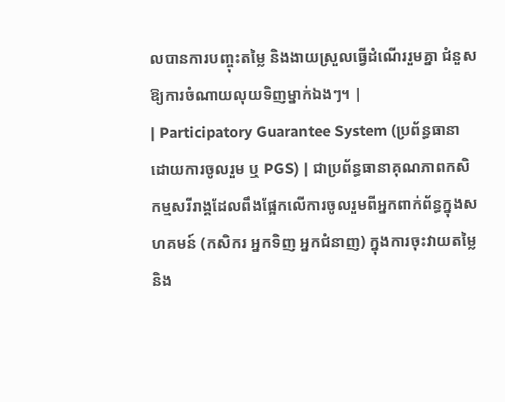លបានការបញ្ចុះតម្លៃ និងងាយស្រួលធ្វើដំណើររួមគ្នា ជំនួសឱ្យការចំណាយលុយទិញម្នាក់ឯងៗ។ |
| Participatory Guarantee System (ប្រព័ន្ធធានាដោយការចូលរួម ឬ PGS) | ជាប្រព័ន្ធធានាគុណភាពកសិកម្មសរីរាង្គដែលពឹងផ្អែកលើការចូលរួមពីអ្នកពាក់ព័ន្ធក្នុងសហគមន៍ (កសិករ អ្នកទិញ អ្នកជំនាញ) ក្នុងការចុះវាយតម្លៃ និង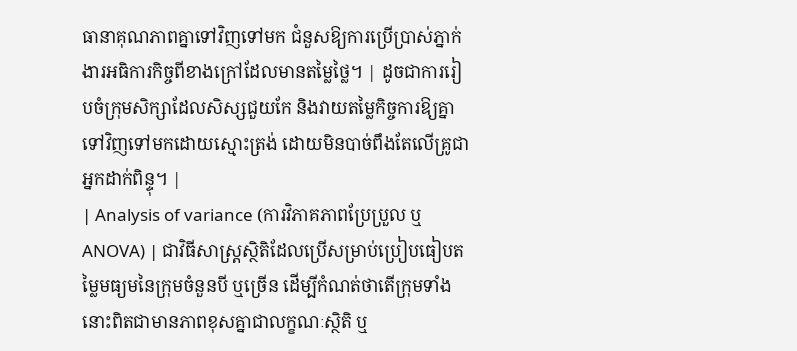ធានាគុណភាពគ្នាទៅវិញទៅមក ជំនួសឱ្យការប្រើប្រាស់ភ្នាក់ងារអធិការកិច្ចពីខាងក្រៅដែលមានតម្លៃថ្លៃ។ | ដូចជាការរៀបចំក្រុមសិក្សាដែលសិស្សជួយកែ និងវាយតម្លៃកិច្ចការឱ្យគ្នាទៅវិញទៅមកដោយស្មោះត្រង់ ដោយមិនបាច់ពឹងតែលើគ្រូជាអ្នកដាក់ពិន្ទុ។ |
| Analysis of variance (ការវិភាគភាពប្រែប្រួល ឬ ANOVA) | ជាវិធីសាស្ត្រស្ថិតិដែលប្រើសម្រាប់ប្រៀបធៀបតម្លៃមធ្យមនៃក្រុមចំនួនបី ឬច្រើន ដើម្បីកំណត់ថាតើក្រុមទាំងនោះពិតជាមានភាពខុសគ្នាជាលក្ខណៈស្ថិតិ ឬ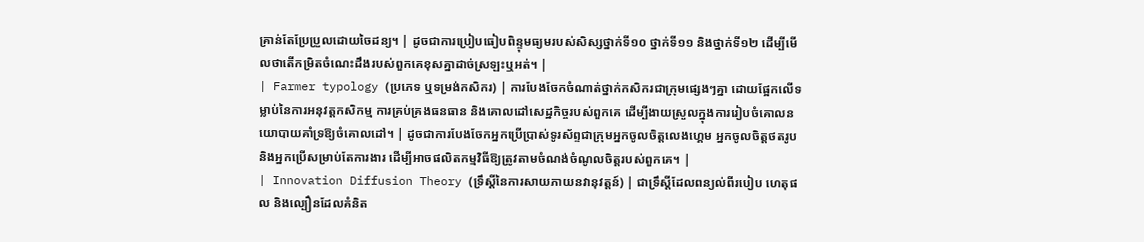គ្រាន់តែប្រែប្រួលដោយចៃដន្យ។ | ដូចជាការប្រៀបធៀបពិន្ទុមធ្យមរបស់សិស្សថ្នាក់ទី១០ ថ្នាក់ទី១១ និងថ្នាក់ទី១២ ដើម្បីមើលថាតើកម្រិតចំណេះដឹងរបស់ពួកគេខុសគ្នាដាច់ស្រឡះឬអត់។ |
| Farmer typology (ប្រភេទ ឬទម្រង់កសិករ) | ការបែងចែកចំណាត់ថ្នាក់កសិករជាក្រុមផ្សេងៗគ្នា ដោយផ្អែកលើទម្លាប់នៃការអនុវត្តកសិកម្ម ការគ្រប់គ្រងធនធាន និងគោលដៅសេដ្ឋកិច្ចរបស់ពួកគេ ដើម្បីងាយស្រួលក្នុងការរៀបចំគោលនយោបាយគាំទ្រឱ្យចំគោលដៅ។ | ដូចជាការបែងចែកអ្នកប្រើប្រាស់ទូរស័ព្ទជាក្រុមអ្នកចូលចិត្តលេងហ្គេម អ្នកចូលចិត្តថតរូប និងអ្នកប្រើសម្រាប់តែការងារ ដើម្បីអាចផលិតកម្មវិធីឱ្យត្រូវតាមចំណង់ចំណូលចិត្តរបស់ពួកគេ។ |
| Innovation Diffusion Theory (ទ្រឹស្ដីនៃការសាយភាយនវានុវត្តន៍) | ជាទ្រឹស្តីដែលពន្យល់ពីរបៀប ហេតុផល និងល្បឿនដែលគំនិត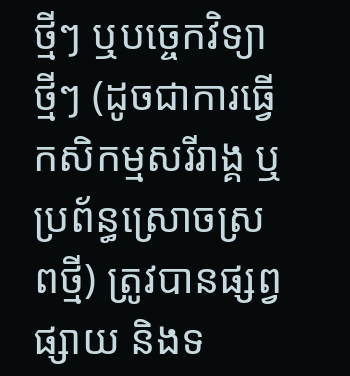ថ្មីៗ ឬបច្ចេកវិទ្យាថ្មីៗ (ដូចជាការធ្វើកសិកម្មសរីរាង្គ ឬប្រព័ន្ធស្រោចស្រពថ្មី) ត្រូវបានផ្សព្វផ្សាយ និងទ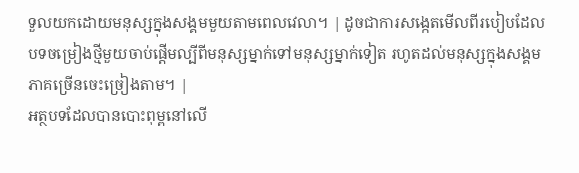ទួលយកដោយមនុស្សក្នុងសង្គមមួយតាមពេលវេលា។ | ដូចជាការសង្កេតមើលពីរបៀបដែលបទចម្រៀងថ្មីមួយចាប់ផ្តើមល្បីពីមនុស្សម្នាក់ទៅមនុស្សម្នាក់ទៀត រហូតដល់មនុស្សក្នុងសង្គមភាគច្រើនចេះច្រៀងតាម។ |
អត្ថបទដែលបានបោះពុម្ពនៅលើ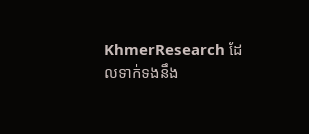KhmerResearch ដែលទាក់ទងនឹង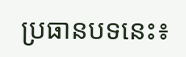ប្រធានបទនេះ៖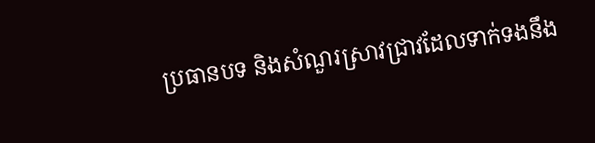ប្រធានបទ និងសំណួរស្រាវជ្រាវដែលទាក់ទងនឹង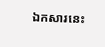ឯកសារនេះ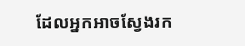ដែលអ្នកអាចស្វែងរក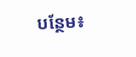បន្ថែម៖